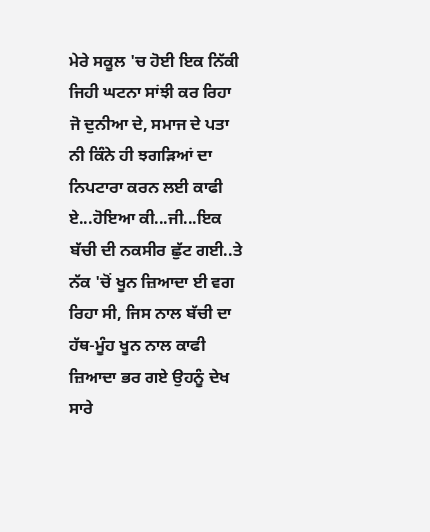ਮੇਰੇ ਸਕੂਲ 'ਚ ਹੋਈ ਇਕ ਨਿੱਕੀ ਜਿਹੀ ਘਟਨਾ ਸਾਂਝੀ ਕਰ ਰਿਹਾ ਜੋ ਦੁਨੀਆ ਦੇ, ਸਮਾਜ ਦੇ ਪਤਾ ਨੀ ਕਿੰਨੇ ਹੀ ਝਗੜਿਆਂ ਦਾ ਨਿਪਟਾਰਾ ਕਰਨ ਲਈ ਕਾਫੀ ਏ...ਹੋਇਆ ਕੀ...ਜੀ...ਇਕ ਬੱਚੀ ਦੀ ਨਕਸੀਰ ਛੁੱਟ ਗਈ..ਤੇ ਨੱਕ 'ਚੋਂ ਖੂਨ ਜ਼ਿਆਦਾ ਈ ਵਗ ਰਿਹਾ ਸੀ, ਜਿਸ ਨਾਲ ਬੱਚੀ ਦਾ ਹੱਥ-ਮੂੰਹ ਖੂਨ ਨਾਲ ਕਾਫੀ ਜ਼ਿਆਦਾ ਭਰ ਗਏ ਉਹਨੂੰ ਦੇਖ ਸਾਰੇ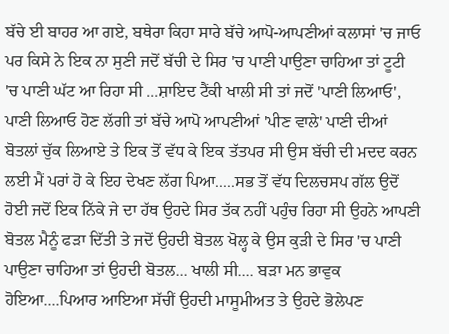ਬੱਚੇ ਈ ਬਾਹਰ ਆ ਗਏ, ਬਥੇਰਾ ਕਿਹਾ ਸਾਰੇ ਬੱਚੇ ਆਪੋ-ਆਪਣੀਆਂ ਕਲਾਸਾਂ 'ਚ ਜਾਓ ਪਰ ਕਿਸੇ ਨੇ ਇਕ ਨਾ ਸੁਣੀ ਜਦੋਂ ਬੱਚੀ ਦੇ ਸਿਰ 'ਚ ਪਾਣੀ ਪਾਉਣਾ ਚਾਹਿਆ ਤਾਂ ਟੂਟੀ 'ਚ ਪਾਣੀ ਘੱਟ ਆ ਰਿਹਾ ਸੀ ...ਸ਼ਾਇਦ ਟੈਂਕੀ ਖਾਲੀ ਸੀ ਤਾਂ ਜਦੋਂ 'ਪਾਣੀ ਲਿਆਓ', ਪਾਣੀ ਲਿਆਓ ਹੋਣ ਲੱਗੀ ਤਾਂ ਬੱਚੇ ਆਪੋ ਆਪਣੀਆਂ 'ਪੀਣ ਵਾਲੇ' ਪਾਣੀ ਦੀਆਂ ਬੋਤਲਾਂ ਚੁੱਕ ਲਿਆਏ ਤੇ ਇਕ ਤੋਂ ਵੱਧ ਕੇ ਇਕ ਤੱਤਪਰ ਸੀ ਉਸ ਬੱਚੀ ਦੀ ਮਦਦ ਕਰਨ ਲਈ ਮੈਂ ਪਰਾਂ ਹੋ ਕੇ ਇਹ ਦੇਖਣ ਲੱਗ ਪਿਆ.....ਸਭ ਤੋਂ ਵੱਧ ਦਿਲਚਸਪ ਗੱਲ ਉਦੋਂ ਹੋਈ ਜਦੋਂ ਇਕ ਨਿੱਕੇ ਜੇ ਦਾ ਹੱਥ ਉਹਦੇ ਸਿਰ ਤੱਕ ਨਹੀਂ ਪਹੁੰਚ ਰਿਹਾ ਸੀ ਉਹਨੇ ਆਪਣੀ ਬੋਤਲ ਮੈਨੂੰ ਫੜਾ ਦਿੱਤੀ ਤੇ ਜਦੋਂ ਉਹਦੀ ਬੋਤਲ ਖੋਲ੍ਹ ਕੇ ਉਸ ਕੁੜੀ ਦੇ ਸਿਰ 'ਚ ਪਾਣੀ ਪਾਉਣਾ ਚਾਹਿਆ ਤਾਂ ਉਹਦੀ ਬੋਤਲ... ਖਾਲੀ ਸੀ.... ਬੜਾ ਮਨ ਭਾਵੁਕ ਹੋਇਆ....ਪਿਆਰ ਆਇਆ ਸੱਚੀਂ ਉਹਦੀ ਮਾਸੂਮੀਅਤ ਤੇ ਉਹਦੇ ਭੋਲੇਪਣ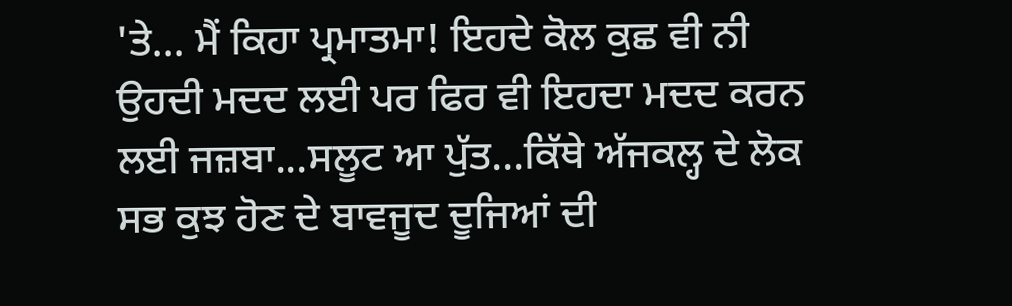'ਤੇ... ਮੈਂ ਕਿਹਾ ਪ੍ਰਮਾਤਮਾ! ਇਹਦੇ ਕੋਲ ਕੁਛ ਵੀ ਨੀ ਉਹਦੀ ਮਦਦ ਲਈ ਪਰ ਫਿਰ ਵੀ ਇਹਦਾ ਮਦਦ ਕਰਨ ਲਈ ਜਜ਼ਬਾ...ਸਲੂਟ ਆ ਪੁੱਤ...ਕਿੱਥੇ ਅੱਜਕਲ੍ਹ ਦੇ ਲੋਕ ਸਭ ਕੁਝ ਹੋਣ ਦੇ ਬਾਵਜੂਦ ਦੂਜਿਆਂ ਦੀ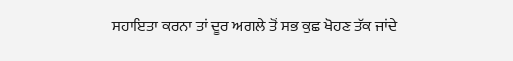ਸਹਾਇਤਾ ਕਰਨਾ ਤਾਂ ਦੂਰ ਅਗਲੇ ਤੋਂ ਸਭ ਕੁਛ ਖੋਹਣ ਤੱਕ ਜਾਂਦੇ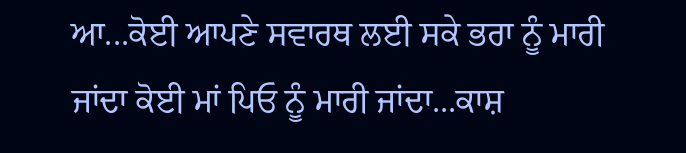ਆ...ਕੋਈ ਆਪਣੇ ਸਵਾਰਥ ਲਈ ਸਕੇ ਭਰਾ ਨੂੰ ਮਾਰੀ ਜਾਂਦਾ ਕੋਈ ਮਾਂ ਪਿਓ ਨੂੰ ਮਾਰੀ ਜਾਂਦਾ...ਕਾਸ਼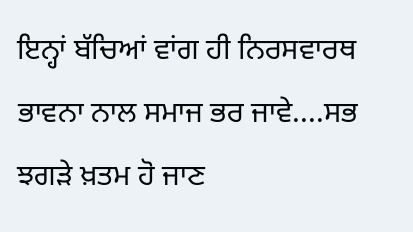ਇਨ੍ਹਾਂ ਬੱਚਿਆਂ ਵਾਂਗ ਹੀ ਨਿਰਸਵਾਰਥ ਭਾਵਨਾ ਨਾਲ ਸਮਾਜ ਭਰ ਜਾਵੇ....ਸਭ ਝਗੜੇ ਖ਼ਤਮ ਹੋ ਜਾਣ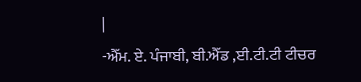|
-ਐੱਮ. ਏ. ਪੰਜਾਬੀ, ਬੀ.ਐੱਡ ,ਈ.ਟੀ.ਟੀ ਟੀਚਰ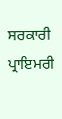ਸਰਕਾਰੀ ਪ੍ਰਾਇਮਰੀ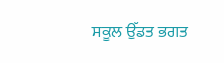ਸਕੂਲ ਉੱਡਤ ਭਗਤ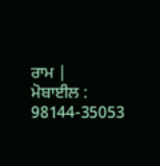ਰਾਮ |
ਮੋਬਾਈਲ : 98144-35053